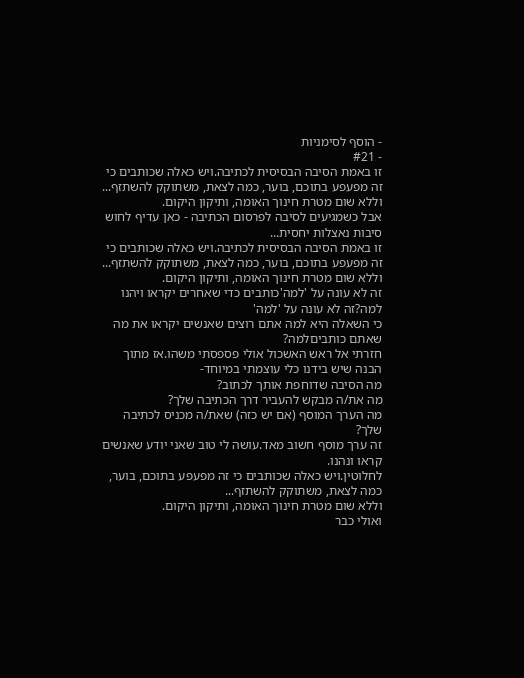- הוסף לסימניות
- #21
זו באמת הסיבה הבסיסית לכתיבה.ויש כאלה שכותבים כי זה מפעפע בתוכם, בוער, כמה לצאת, משתוקק להשתזף...
וללא שום מטרת חינוך האומה, ותיקון היקום.
אבל כשמגיעים לסיבה לפרסום הכתיבה - כאן עדיף לחוש סיבות נאצלות יחסית...
זו באמת הסיבה הבסיסית לכתיבה.ויש כאלה שכותבים כי זה מפעפע בתוכם, בוער, כמה לצאת, משתוקק להשתזף...
וללא שום מטרת חינוך האומה, ותיקון היקום.
זה לא עונה על 'למה'כותבים כדי שאחרים יקראו ויהנו
למה?זה לא עונה על 'למה'
כי השאלה היא למה אתם רוצים שאנשים יקראו את מה שאתם כותביםלמה?
חזרתי אל ראש האשכול אולי פספסתי משהו.אז מתוך הבנה שיש בידנו כלי עוצמתי במיוחד-
מה הסיבה שדוחפת אותך לכתוב?
מה את/ה מבקש להעביר דרך הכתיבה שלך?
מה הערך המוסף (אם יש כזה) שאת/ה מכניס לכתיבה שלך?
זה ערך מוסף חשוב מאד.עושה לי טוב שאני יודע שאנשים קראו ונהנו.
לחלוטין.ויש כאלה שכותבים כי זה מפעפע בתוכם, בוער, כמה לצאת, משתוקק להשתזף...
וללא שום מטרת חינוך האומה, ותיקון היקום.
ואולי כבר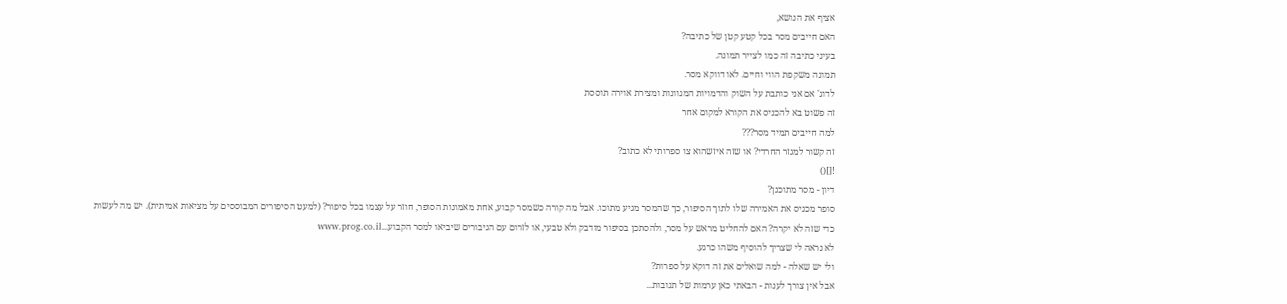אציף את הנושא,
האם חייבים מסר בכל קטע קטן של כתיבה?
בעיני כתיבה זה כמו לצייר תמונה.
תמונה משקפת הווי וחיים. לאו דווקא מסר.
לדוג' אם אני כותבת על השוק והדמויות המגוונות ומצירת אוירה תוססת
זה פשוט בא להכניס את הקורא למקום אחר
למה חייבים תמיד מסר???
זה קשור למגזר החרדי? או שזה איזשהוא צו ספרותי לא כתוב?
![]()
דיון - מסר מתוכנן?
סופר מכניס את האמירה שלו לתוך הסיפור, כך שהמסר מגיע מתוכו. אבל מה קורה כשמסר קבוע, אחת מאמונות הסופר, חוזר על עצמו בכל סיפור? (למעט הסיפורים המבוססים על מציאות אמיתית). יש מה לעשות כדי שזה לא יקרה? האם להחליט מראש על מסר, ולהסתכן בסיפור מודבק ולא טבעי, או לזרום עם הגיבורים שיביאו למסר הקבוע...www.prog.co.il
לא נראה לי שצריך להוסיף משהו כרגע.
ולי יש שאלה - למה שואלים את זה דוקא על ספרות?
אבל אין צורך לענות - הבאתי כאן ערמות של תגובות...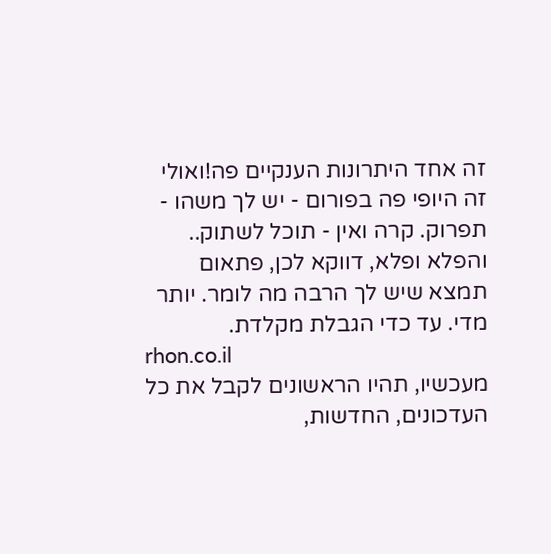זה אחד היתרונות הענקיים פה!ואולי זה היופי פה בפורום - יש לך משהו - תפרוק. קרה ואין - תוכל לשתוק.. והפלא ופלא, דווקא לכן, פתאום תמצא שיש לך הרבה מה לומר. יותר מדי. עד כדי הגבלת מקלדת.
rhon.co.il
מעכשיו, תהיו הראשונים לקבל את כל העדכונים, החדשות,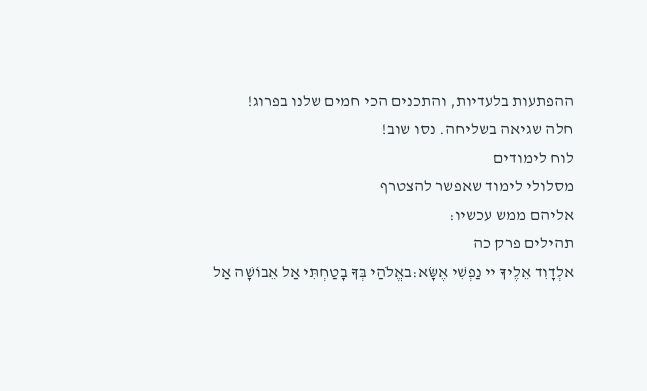ההפתעות בלעדיות, והתכנים הכי חמים שלנו בפרוג!
חלה שגיאה בשליחה. נסו שוב!
לוח לימודים
מסלולי לימוד שאפשר להצטרף
אליהם ממש עכשיו:
תהילים פרק כה
אלְדָוִד אֵלֶיךָ יי נַפְשִׁי אֶשָּׂא:באֱלֹהַי בְּךָ בָטַחְתִּי אַל אֵבוֹשָׁה אַל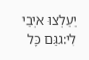יַעַלְצוּ אֹיְבַי לִי:גגַּם כָּל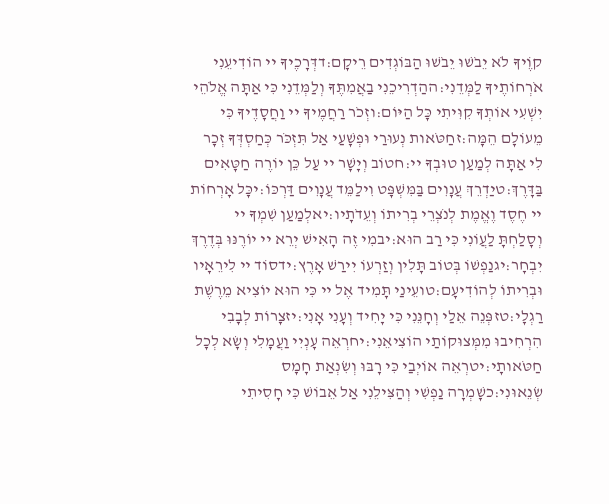קוֶֹיךָ לֹא יֵבֹשׁוּ יֵבֹשׁוּ הַבּוֹגְדִים רֵיקָם:דדְּרָכֶיךָ יי הוֹדִיעֵנִי אֹרְחוֹתֶיךָ לַמְּדֵנִי:ההַדְרִיכֵנִי בַאֲמִתֶּךָ וְלַמְּדֵנִי כִּי אַתָּה אֱלֹהֵי יִשְׁעִי אוֹתְךָ קִוִּיתִי כָּל הַיּוֹם:וזְכֹר רַחֲמֶיךָ יי וַחֲסָדֶיךָ כִּי מֵעוֹלָם הֵמָּה:זחַטֹּאות נְעוּרַי וּפְשָׁעַי אַל תִּזְכֹּר כְּחַסְדְּךָ זְכָר לִי אַתָּה לְמַעַן טוּבְךָ יי:חטוֹב וְיָשָׁר יי עַל כֵּן יוֹרֶה חַטָּאִים בַּדָּרֶךְ:טיַדְרֵךְ עֲנָוִים בַּמִּשְׁפָּט וִילַמֵּד עֲנָוִים דַּרְכּוֹ:יכָּל אָרְחוֹת יי חֶסֶד וֶאֱמֶת לְנֹצְרֵי בְרִיתוֹ וְעֵדֹתָיו:יאלְמַעַן שִׁמְךָ יי וְסָלַחְתָּ לַעֲוֹנִי כִּי רַב הוּא:יבמִי זֶה הָאִישׁ יְרֵא יי יוֹרֶנּוּ בְּדֶרֶךְ יִבְחָר:יגנַפְשׁוֹ בְּטוֹב תָּלִין וְזַרְעוֹ יִירַשׁ אָרֶץ:ידסוֹד יי לִירֵאָיו וּבְרִיתוֹ לְהוֹדִיעָם:טועֵינַי תָּמִיד אֶל יי כִּי הוּא יוֹצִיא מֵרֶשֶׁת רַגְלָי:טזפְּנֵה אֵלַי וְחָנֵּנִי כִּי יָחִיד וְעָנִי אָנִי:יזצָרוֹת לְבָבִי הִרְחִיבוּ מִמְּצוּקוֹתַי הוֹצִיאֵנִי:יחרְאֵה עָנְיִי וַעֲמָלִי וְשָׂא לְכָל חַטֹּאותָי:יטרְאֵה אוֹיְבַי כִּי רָבּוּ וְשִׂנְאַת חָמָס שְׂנֵאוּנִי:כשָׁמְרָה נַפְשִׁי וְהַצִּילֵנִי אַל אֵבוֹשׁ כִּי חָסִיתִי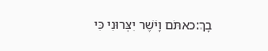בָךְ:כאתֹּם וָיֹשֶׁר יִצְּרוּנִי כִּי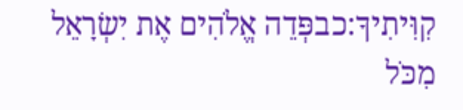קִוִּיתִיךָ:כבפְּדֵה אֱלֹהִים אֶת יִשְׂרָאֵל מִכֹּל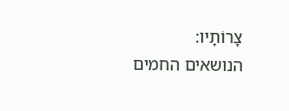צָרוֹתָיו:
הנושאים החמים